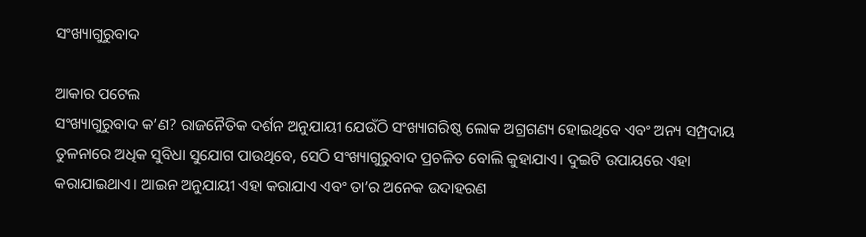ସଂଖ୍ୟାଗୁରୁବାଦ

ଆକାର ପଟେଲ
ସଂଖ୍ୟାଗୁରୁବାଦ କ’ଣ? ରାଜନୈତିକ ଦର୍ଶନ ଅନୁଯାୟୀ ଯେଉଁଠି ସଂଖ୍ୟାଗରିଷ୍ଠ ଲୋକ ଅଗ୍ରଗଣ୍ୟ ହୋଇଥିବେ ଏବଂ ଅନ୍ୟ ସମ୍ପ୍ରଦାୟ ତୁଳନାରେ ଅଧିକ ସୁବିଧା ସୁଯୋଗ ପାଉଥିବେ, ସେଠି ସଂଖ୍ୟାଗୁରୁବାଦ ପ୍ରଚଳିତ ବୋଲି କୁହାଯାଏ। ଦୁଇଟି ଉପାୟରେ ଏହା କରାଯାଇଥାଏ। ଆଇନ ଅନୁଯାୟୀ ଏହା କରାଯାଏ ଏବଂ ତା’ର ଅନେକ ଉଦାହରଣ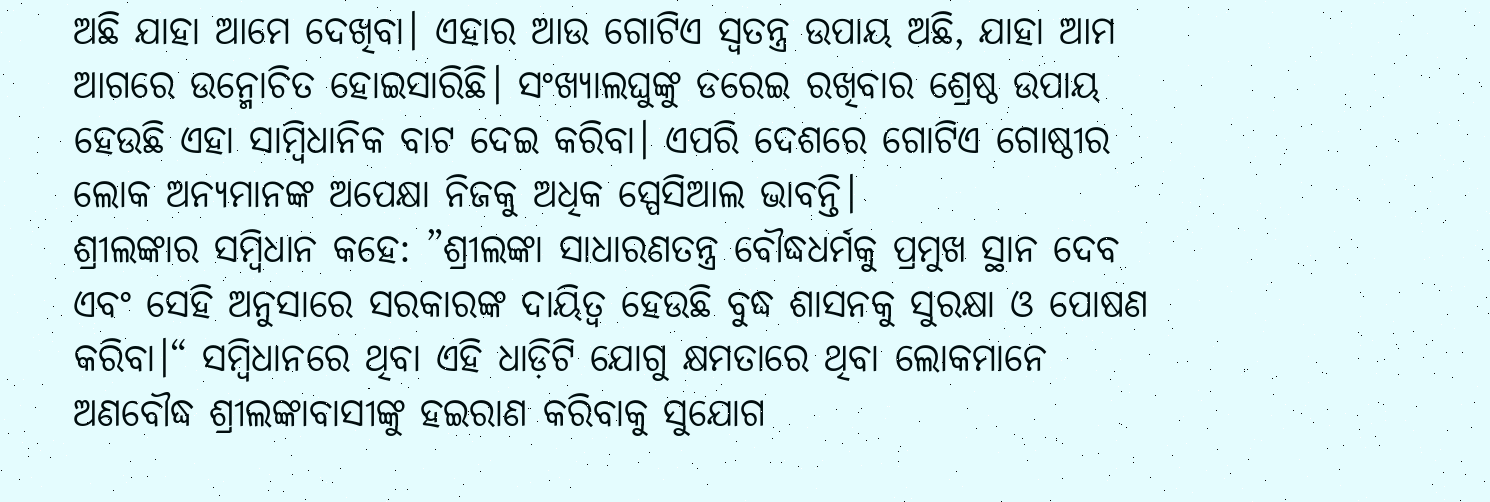ଅଛି ଯାହା ଆମେ ଦେଖିବା। ଏହାର ଆଉ ଗୋଟିଏ ସ୍ବତନ୍ତ୍ର ଉପାୟ ଅଛି, ଯାହା ଆମ ଆଗରେ ଉନ୍ମୋଚିତ ହୋଇସାରିଛି। ସଂଖ୍ୟାଲଘୁଙ୍କୁ ଡରେଇ ରଖିବାର ଶ୍ରେଷ୍ଠ ଉପାୟ ହେଉଛି ଏହା ସାମ୍ବିଧାନିକ ବାଟ ଦେଇ କରିବା। ଏପରି ଦେଶରେ ଗୋଟିଏ ଗୋଷ୍ଠୀର ଲୋକ ଅନ୍ୟମାନଙ୍କ ଅପେକ୍ଷା ନିଜକୁ ଅଧିକ ସ୍ପେସିଆଲ ଭାବନ୍ତି।
ଶ୍ରୀଲଙ୍କାର ସମ୍ବିଧାନ କହେ: ”ଶ୍ରୀଲଙ୍କା ସାଧାରଣତନ୍ତ୍ର ବୌଦ୍ଧଧର୍ମକୁ ପ୍ରମୁଖ ସ୍ଥାନ ଦେବ ଏବଂ ସେହି ଅନୁସାରେ ସରକାରଙ୍କ ଦାୟିତ୍ୱ ହେଉଛି ବୁଦ୍ଧ ଶାସନକୁ ସୁରକ୍ଷା ଓ ପୋଷଣ କରିବା।“ ସମ୍ବିଧାନରେ ଥିବା ଏହି ଧାଡ଼ିଟି ଯୋଗୁ କ୍ଷମତାରେ ଥିବା ଲୋକମାନେ ଅଣବୌଦ୍ଧ ଶ୍ରୀଲଙ୍କାବାସୀଙ୍କୁ ହଇରାଣ କରିବାକୁ ସୁଯୋଗ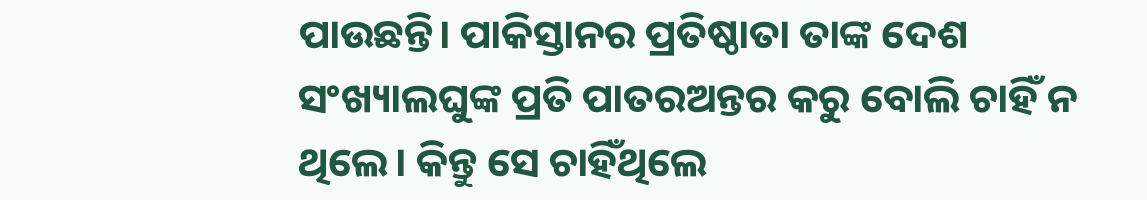ପାଉଛନ୍ତି। ପାକିସ୍ତାନର ପ୍ରତିଷ୍ଠାତା ତାଙ୍କ ଦେଶ ସଂଖ୍ୟାଲଘୁଙ୍କ ପ୍ରତି ପାତରଅନ୍ତର କରୁ ବୋଲି ଚାହିଁ ନ ଥିଲେ। କିନ୍ତୁ ସେ ଚାହିଁଥିଲେ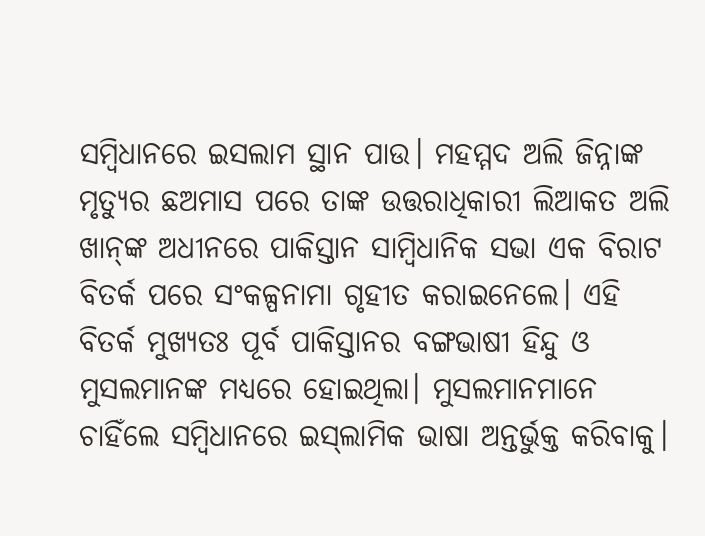ସମ୍ବିଧାନରେ ଇସଲାମ ସ୍ଥାନ ପାଉ। ମହମ୍ମଦ ଅଲି ଜିନ୍ନାଙ୍କ ମୃତ୍ୟୁର ଛଅମାସ ପରେ ତାଙ୍କ ଉତ୍ତରାଧିକାରୀ ଲିଆକତ ଅଲି ଖାନ୍‌ଙ୍କ ଅଧୀନରେ ପାକିସ୍ତାନ ସାମ୍ବିଧାନିକ ସଭା ଏକ ବିରାଟ ବିତର୍କ ପରେ ସଂକଳ୍ପନାମା ଗୃହୀତ କରାଇନେଲେ। ଏହି ବିତର୍କ ମୁଖ୍ୟତଃ ପୂର୍ବ ପାକିସ୍ତାନର ବଙ୍ଗଭାଷୀ ହିନ୍ଦୁ ଓ ମୁସଲମାନଙ୍କ ମଧ୍ୟରେ ହୋଇଥିଲା। ମୁସଲମାନମାନେ ଚାହିଁଲେ ସମ୍ବିଧାନରେ ଇସ୍‌ଲାମିକ ଭାଷା ଅନ୍ତର୍ଭୁକ୍ତ କରିବାକୁ।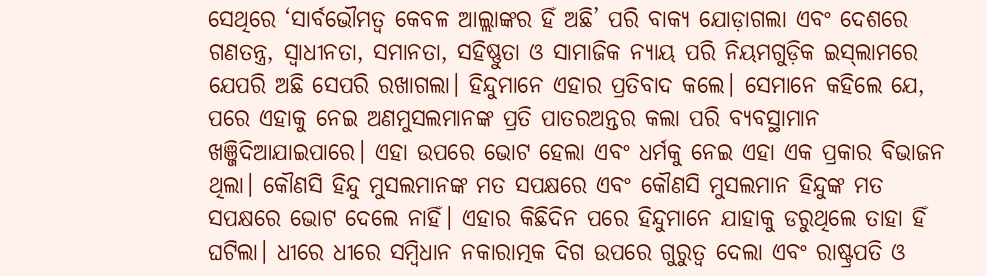ସେଥିରେ ‘ସାର୍ବଭୌମତ୍ୱ କେବଳ ଆଲ୍ଲାଙ୍କର ହିଁ ଅଛି’ ପରି ବାକ୍ୟ ଯୋଡ଼ାଗଲା ଏବଂ ଦେଶରେ ଗଣତନ୍ତ୍ର, ସ୍ବାଧୀନତା, ସମାନତା, ସହିଷ୍ଣୁତା ଓ ସାମାଜିକ ନ୍ୟାୟ ପରି ନିୟମଗୁଡ଼ିକ ଇସ୍‌ଲାମରେ ଯେପରି ଅଛି ସେପରି ରଖାଗଲା। ହିନ୍ଦୁମାନେ ଏହାର ପ୍ରତିବାଦ କଲେ। ସେମାନେ କହିଲେ ଯେ, ପରେ ଏହାକୁ ନେଇ ଅଣମୁସଲମାନଙ୍କ ପ୍ରତି ପାତରଅନ୍ତର କଲା ପରି ବ୍ୟବସ୍ଥାମାନ ଖଞ୍ଜିଦିଆଯାଇପାରେ। ଏହା ଉପରେ ଭୋଟ ହେଲା ଏବଂ ଧର୍ମକୁ ନେଇ ଏହା ଏକ ପ୍ରକାର ବିଭାଜନ ଥିଲା। କୌଣସି ହିନ୍ଦୁ ମୁସଲମାନଙ୍କ ମତ ସପକ୍ଷରେ ଏବଂ କୌଣସି ମୁସଲମାନ ହିନ୍ଦୁଙ୍କ ମତ ସପକ୍ଷରେ ଭୋଟ ଦେଲେ ନାହିଁ। ଏହାର କିଛିଦିନ ପରେ ହିନ୍ଦୁମାନେ ଯାହାକୁ ଡରୁଥିଲେ ତାହା ହିଁ ଘଟିଲା। ଧୀରେ ଧୀରେ ସମ୍ବିଧାନ ନକାରାତ୍ମକ ଦିଗ ଉପରେ ଗୁରୁତ୍ୱ ଦେଲା ଏବଂ ରାଷ୍ଟ୍ରପତି ଓ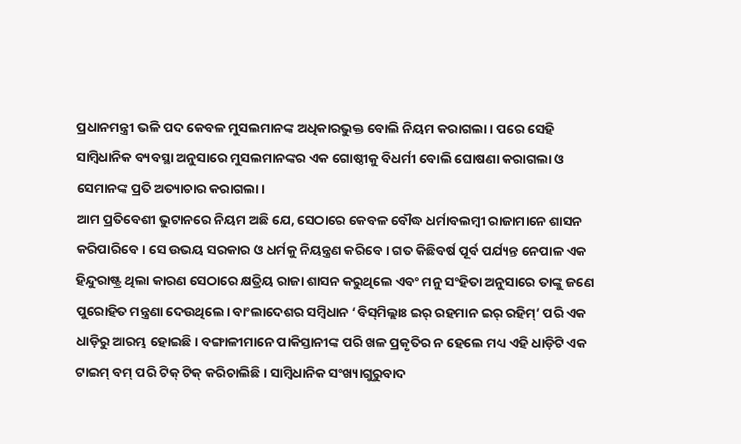ପ୍ରଧାନମନ୍ତ୍ରୀ ଭଳି ପଦ କେବଳ ମୁସଲମାନଙ୍କ ଅଧିକାରଭୁକ୍ତ ବୋଲି ନିୟମ କରାଗଲା। ପରେ ସେହି ସାମ୍ବିଧାନିକ ବ୍ୟବସ୍ଥା ଅନୁସାରେ ମୁସଲମାନଙ୍କର ଏକ ଗୋଷ୍ଠୀକୁ ବିଧର୍ମୀ ବୋଲି ଘୋଷଣା କରାଗଲା ଓ ସେମାନଙ୍କ ପ୍ରତି ଅତ୍ୟାଚାର କରାଗଲା।
ଆମ ପ୍ରତିବେଶୀ ଭୁଟାନରେ ନିୟମ ଅଛି ଯେ, ସେଠାରେ କେବଳ ବୌଦ୍ଧ ଧର୍ମାବଲମ୍ବୀ ରାଜାମାନେ ଶାସନ କରିପାରିବେ। ସେ ଉଭୟ ସରକାର ଓ ଧର୍ମକୁ ନିୟନ୍ତ୍ରଣ କରିବେ। ଗତ କିଛିବର୍ଷ ପୂର୍ବ ପର୍ଯ୍ୟନ୍ତ ନେପାଳ ଏକ ହିନ୍ଦୁରାଷ୍ଟ୍ର ଥିଲା କାରଣ ସେଠାରେ କ୍ଷତ୍ରିୟ ରାଜା ଶାସନ କରୁଥିଲେ ଏବଂ ମନୁ ସଂହିତା ଅନୁସାରେ ତାଙ୍କୁ ଜଣେ ପୁରୋହିତ ମନ୍ତ୍ରଣା ଦେଉଥିଲେ। ବାଂଲାଦେଶର ସମ୍ବିଧାନ ‘ବିସ୍‌ମିଲ୍ଲାଃ ଇର୍‌ ରହମାନ ଇର୍‌ ରହିମ୍‌’ ପରି ଏକ ଧାଡ଼ିରୁ ଆରମ୍ଭ ହୋଇଛି। ବଙ୍ଗାଳୀମାନେ ପାକିସ୍ତାନୀଙ୍କ ପରି ଖଳ ପ୍ରକୃତିର ନ ହେଲେ ମଧ୍ୟ ଏହି ଧାଡ଼ିଟି ଏକ ଟାଇମ୍‌ ବମ୍‌ ପରି ଟିକ୍‌ ଟିକ୍‌ କରିଚାଲିଛି। ସାମ୍ବିଧାନିକ ସଂଖ୍ୟାଗୁରୁବାଦ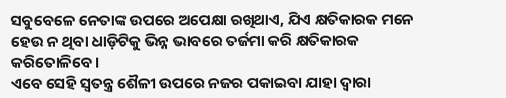ସବୁବେଳେ ନେତାଙ୍କ ଉପରେ ଅପେକ୍ଷା ରଖିଥାଏ, ଯିଏ କ୍ଷତିକାରକ ମନେ ହେଉ ନ ଥିବା ଧାଡ଼ିଟିକୁ ଭିନ୍ନ ଭାବରେ ତର୍ଜମା କରି କ୍ଷତିକାରକ କରିତୋଳିବେ।
ଏବେ ସେହି ସ୍ବତନ୍ତ୍ର ଶୈଳୀ ଉପରେ ନଜର ପକାଇବା ଯାହା ଦ୍ୱାରା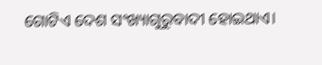ଗୋଟିଏ ଦେଶ ସଂଖ୍ୟାଗୁରୁବାଦୀ ହୋଇଥାଏ।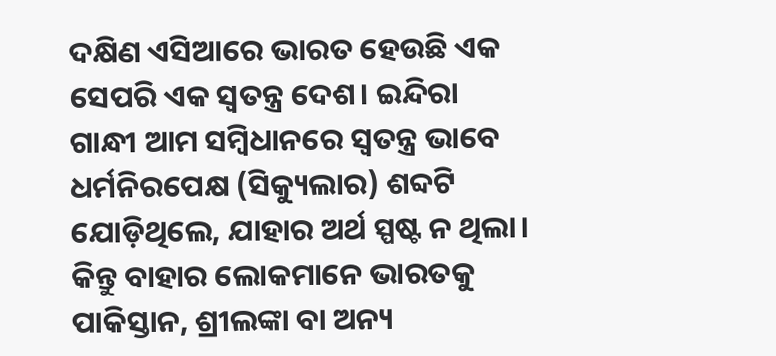ଦକ୍ଷିଣ ଏସିଆରେ ଭାରତ ହେଉଛି ଏକ ସେପରି ଏକ ସ୍ବତନ୍ତ୍ର ଦେଶ। ଇନ୍ଦିରା ଗାନ୍ଧୀ ଆମ ସମ୍ବିଧାନରେ ସ୍ବତନ୍ତ୍ର ଭାବେ ଧର୍ମନିରପେକ୍ଷ (ସିକ୍ୟୁଲାର) ଶବ୍ଦଟି ଯୋଡ଼ିଥିଲେ, ଯାହାର ଅର୍ଥ ସ୍ପଷ୍ଟ ନ ଥିଲା। କିନ୍ତୁ ବାହାର ଲୋକମାନେ ଭାରତକୁ ପାକିସ୍ତାନ, ଶ୍ରୀଲଙ୍କା ବା ଅନ୍ୟ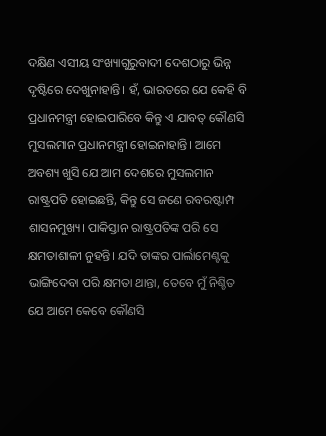ଦକ୍ଷିଣ ଏସୀୟ ସଂଖ୍ୟାଗୁରୁବାଦୀ ଦେଶଠାରୁ ଭିନ୍ନ ଦୃଷ୍ଟିରେ ଦେଖୁନାହାନ୍ତି। ହଁ, ଭାରତରେ ଯେ କେହି ବି ପ୍ରଧାନମନ୍ତ୍ରୀ ହୋଇପାରିବେ କିନ୍ତୁ ଏ ଯାବତ୍‌ କୌଣସି ମୁସଲମାନ ପ୍ରଧାନମନ୍ତ୍ରୀ ହୋଇନାହାନ୍ତି। ଆମେ ଅବଶ୍ୟ ଖୁସି ଯେ ଆମ ଦେଶରେ ମୁସଲମାନ ରାଷ୍ଟ୍ରପତି ହୋଇଛନ୍ତି, କିନ୍ତୁ ସେ ଜଣେ ରବରଷ୍ଟାମ୍ପ ଶାସନମୁଖ୍ୟ। ପାକିସ୍ତାନ ରାଷ୍ଟ୍ରପତିଙ୍କ ପରି ସେ କ୍ଷମତାଶାଳୀ ନୁହନ୍ତି। ଯଦି ତାଙ୍କର ପାର୍ଲାମେଣ୍ଟକୁ ଭାଙ୍ଗିଦେବା ପରି କ୍ଷମତା ଥାନ୍ତା, ତେବେ ମୁଁ ନିଶ୍ଚିତ ଯେ ଆମେ କେବେ କୌଣସି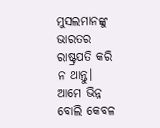ମୁସଲମାନଙ୍କୁ ଭାରତର ରାଷ୍ଟ୍ରପତି କରି ନ ଥାନ୍ତୁ।
ଆମେ ଭିନ୍ନ ବୋଲି କେବଳ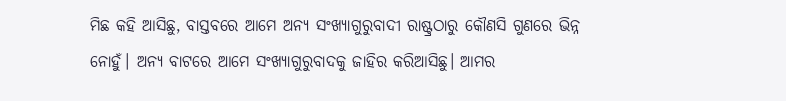ମିଛ କହି ଆସିଛୁ, ବାସ୍ତବରେ ଆମେ ଅନ୍ୟ ସଂଖ୍ୟାଗୁରୁବାଦୀ ରାଷ୍ଟ୍ରଠାରୁ କୌଣସି ଗୁଣରେ ଭିନ୍ନ ନୋହୁଁ। ଅନ୍ୟ ବାଟରେ ଆମେ ସଂଖ୍ୟାଗୁରୁବାଦକୁ ଜାହିର କରିଆସିଛୁ। ଆମର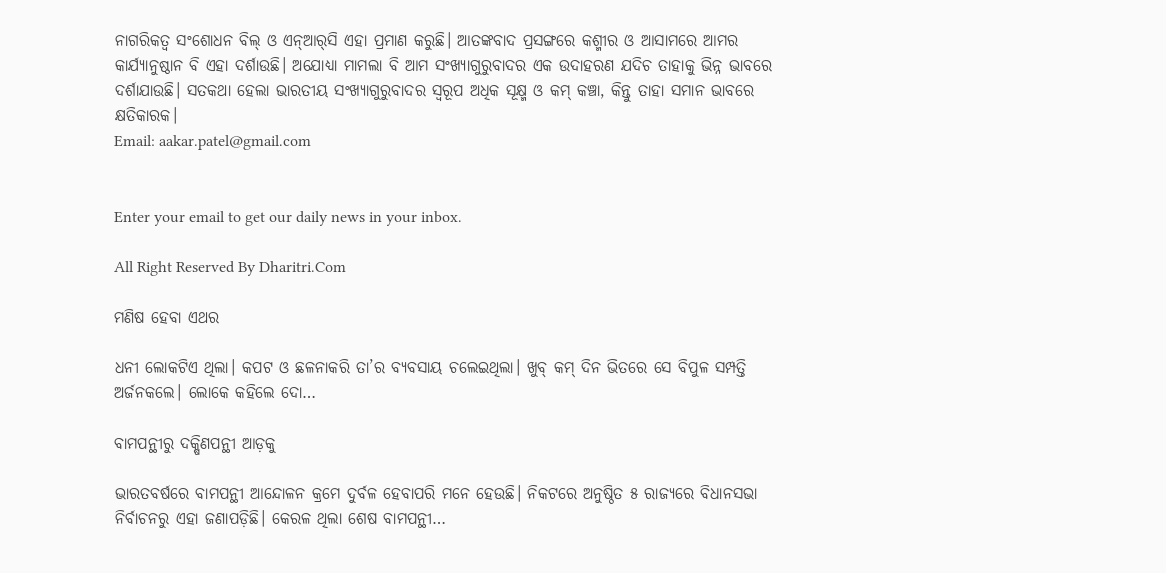ନାଗରିକତ୍ୱ ସଂଶୋଧନ ବିଲ୍‌ ଓ ଏନ୍‌ଆର୍‌ସି ଏହା ପ୍ରମାଣ କରୁଛି। ଆତଙ୍କବାଦ ପ୍ରସଙ୍ଗରେ କଶ୍ମୀର ଓ ଆସାମରେ ଆମର କାର୍ଯ୍ୟାନୁଷ୍ଠାନ ବି ଏହା ଦର୍ଶାଉଛି। ଅଯୋଧ୍ୟା ମାମଲା ବି ଆମ ସଂଖ୍ୟାଗୁରୁବାଦର ଏକ ଉଦାହରଣ ଯଦିଚ ତାହାକୁ ଭିନ୍ନ ଭାବରେ ଦର୍ଶାଯାଉଛି। ସତକଥା ହେଲା ଭାରତୀୟ ସଂଖ୍ୟାଗୁରୁବାଦର ସ୍ବରୂପ ଅଧିକ ସୂକ୍ଷ୍ମ ଓ କମ୍‌ କଞ୍ଚା, କିନ୍ତୁ ତାହା ସମାନ ଭାବରେ କ୍ଷତିକାରକ।
Email: aakar.patel@gmail.com


Enter your email to get our daily news in your inbox.

All Right Reserved By Dharitri.Com

ମଣିଷ ହେବା ଏଥର

ଧନୀ ଲୋକଟିଏ ଥିଲା। କପଟ ଓ ଛଳନାକରି ତା’ର ବ୍ୟବସାୟ ଚଲେଇଥିଲା। ଖୁବ୍‌ କମ୍‌ ଦିନ ଭିତରେ ସେ ବିପୁଳ ସମ୍ପତ୍ତି ଅର୍ଜନକଲେ। ଲୋକେ କହିଲେ ଦୋ…

ବାମପନ୍ଥୀରୁ ଦକ୍ଷିଣପନ୍ଥୀ ଆଡ଼କୁ

ଭାରତବର୍ଷରେ ବାମପନ୍ଥୀ ଆନ୍ଦୋଳନ କ୍ରମେ ଦୁର୍ବଳ ହେବାପରି ମନେ ହେଉଛି। ନିକଟରେ ଅନୁଷ୍ଠିତ ୫ ରାଜ୍ୟରେ ବିଧାନସଭା ନିର୍ବାଚନରୁ ଏହା ଜଣାପଡ଼ିଛି। କେରଳ ଥିଲା ଶେଷ ବାମପନ୍ଥୀ…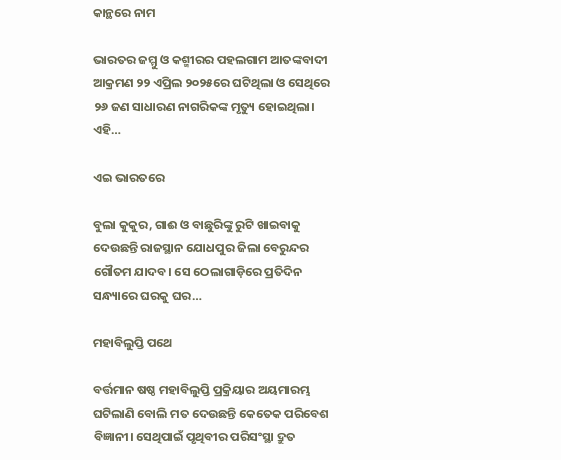କାନ୍ଥରେ ନାମ

ଭାରତର ଜମ୍ମୁ ଓ କଶ୍ମୀରର ପହଲଗାମ ଆତଙ୍କବାଦୀ ଆକ୍ରମଣ ୨୨ ଏପ୍ରିଲ ୨୦୨୫ରେ ଘଟିଥିଲା ଓ ସେଥିରେ ୨୬ ଜଣ ସାଧାରଣ ନାଗରିକଙ୍କ ମୃତ୍ୟୁ ହୋଇଥିଲା। ଏହି…

ଏଇ ଭାରତରେ

ବୁଲା କୁକୁର, ଗାଈ ଓ ବାଛୁରିଙ୍କୁ ରୁଟି ଖାଇବାକୁ ଦେଉଛନ୍ତି ରାଜସ୍ଥାନ ଯୋଧପୁର ଜିଲା ବେରୁନ୍ଦର ଗୌତମ ଯାଦବ। ସେ ଠେଲାଗାଡ଼ିରେ ପ୍ରତିଦିନ ସନ୍ଧ୍ୟାରେ ଘରକୁ ଘର…

ମହାବିଲୁପ୍ତି ପଥେ

ବର୍ତ୍ତମାନ ଷଷ୍ଠ ମହାବିଲୁପ୍ତି ପ୍ରକ୍ରିୟାର ଅୟମାରମ୍ଭ ଘଟିଲାଣି ବୋଲି ମତ ଦେଉଛନ୍ତି କେତେକ ପରିବେଶ ବିଜ୍ଞାନୀ। ସେଥିପାଇଁ ପୃଥିବୀର ପରିସଂସ୍ଥା ଦ୍ରୁତ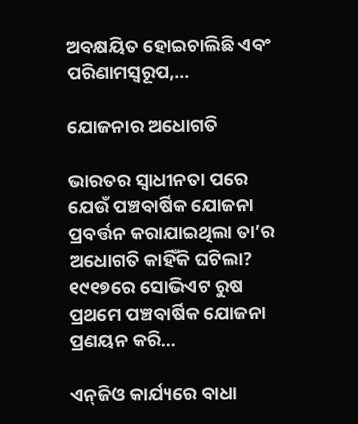ଅବକ୍ଷୟିତ ହୋଇଚାଲିଛି ଏବଂ ପରିଣାମସ୍ବରୂପ,…

ଯୋଜନାର ଅଧୋଗତି

ଭାରତର ସ୍ବାଧୀନତା ପରେ ଯେଉଁ ପଞ୍ଚବାର୍ଷିକ ଯୋଜନା ପ୍ରବର୍ତ୍ତନ କରାଯାଇଥିଲା ତା’ର ଅଧୋଗତି କାହିଁକି ଘଟିଲା? ୧୯୧୭ରେ ସୋଭିଏଟ ରୁଷ ପ୍ରଥମେ ପଞ୍ଚବାର୍ଷିକ ଯୋଜନା ପ୍ରଣୟନ କରି…

ଏନ୍‌ଜିଓ କାର୍ଯ୍ୟରେ ବାଧା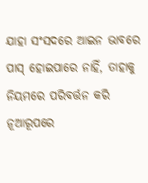ଯାହା ସଂସଦରେ ଆଇନ ଭାବରେ ପାସ୍‌ ହୋଇପାରେ ନାହିଁ, ତାହାକୁ ନିୟମରେ ପରିବର୍ତ୍ତନ କରି ନୂଆରୂପରେ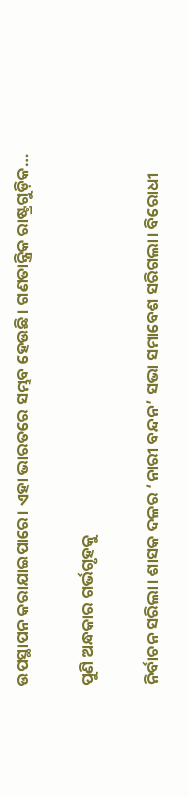ଉପସ୍ଥାପନ କରାଯାଇପାରେ। ଏହା ଭାରତରେ ସମ୍ଭବ ହେଉଛି। ଗଣତାନ୍ତ୍ରିକ ରାଷ୍ଟ୍ରଗୁଡ଼ିକ…

ପୁଣି ଅନ୍ଧକାର ଗର୍ଭଗୃହକୁ

ନିର୍ବାଚନ ସରିଲା। ଶାସକ ଦଳର ‘ନାରୀ ବନ୍ଦନ’ ସଭା ସମାବେଶ ସରିଗଲା। ବିରୋଧୀ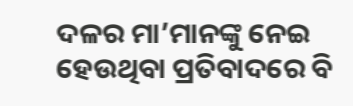ଦଳର ମା’ମାନଙ୍କୁ ନେଇ ହେଉଥିବା ପ୍ରତିବାଦରେ ବି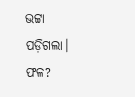ଭଟ୍ଟା ପଡ଼ିଗଲା। ଫଳ?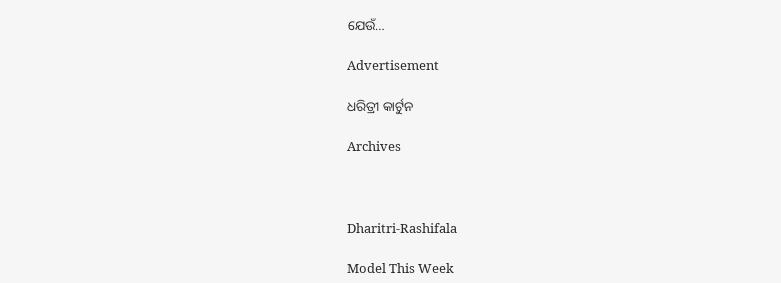ଯେଉଁ…

Advertisement

ଧରିତ୍ରୀ କାର୍ଟୁନ

Archives



Dharitri-Rashifala

Model This Week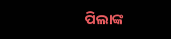ପିଲାଙ୍କ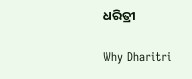ଧରିତ୍ରୀ

Why Dharitri